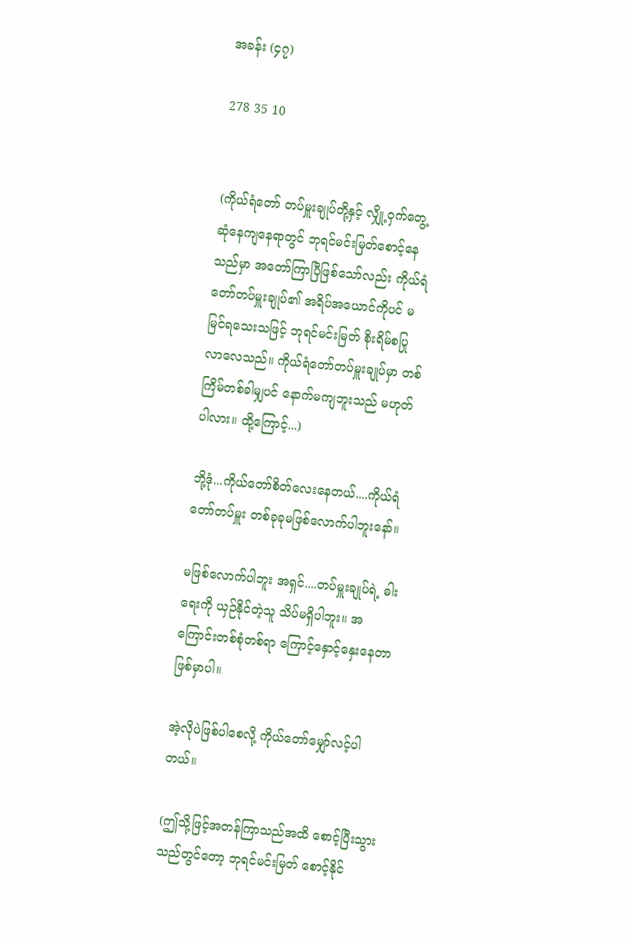အခန်း (၄၇)

278 35 10


(ကိုယ်ရံတော် တပ်မှူးချုပ်တို့နှင့် လျှို့ဝှက်တွေ့ဆုံနေကျနေရာတွင် ဘုရင်မင်းမြတ်စောင့်နေသည်မှာ အတော်ကြာပြီဖြစ်သော်လည်း ကိုယ်ရံတော်တပ်မှူးချုပ်၏ အရိပ်အယောင်ကိုပင် မမြင်ရသေးသဖြင့် ဘုရင်မင်းမြတ် စိုးရိမ်စပြုလာလေသည်။ ကိုယ်ရံတော်တပ်မှူးချုပ်မှာ တစ်ကြိမ်တစ်ခါမျှပင် နောက်မကျဘူးသည် မဟုတ်ပါလား။ ထို့ကြောင့်...)

ဘို့ဒုံ...ကိုယ်တော်စိတ်လေးနေတယ်....ကိုယ်ရံတော်တပ်မှူး တစ်ခုခုမဖြစ်လောက်ပါဘူးနော်။

မဖြစ်လောက်ပါဘူး အရှင်....တပ်မှူးချုပ်ရဲ့ ဓါးရေးကို ယှဉ်နိုင်တဲ့သူ သိပ်မရှိပါဘူး။ အကြောင်းတစ်စုံတစ်ရာ ‌ကြောင့်နှောင့်နှေးနေတာ ဖြစ်မှာပါ။

အဲ့လိုပဲဖြစ်ပါစေလို့ ကိုယ်တော်မျှော်လင့်ပါတယ်။

(ဤသို့ဖြင့်အတန်ကြာသည်အထိ စောင့်ပြီးသွားသည်တွင်တော့ ဘုရင်မင်းမြတ် စောင့်နိုင်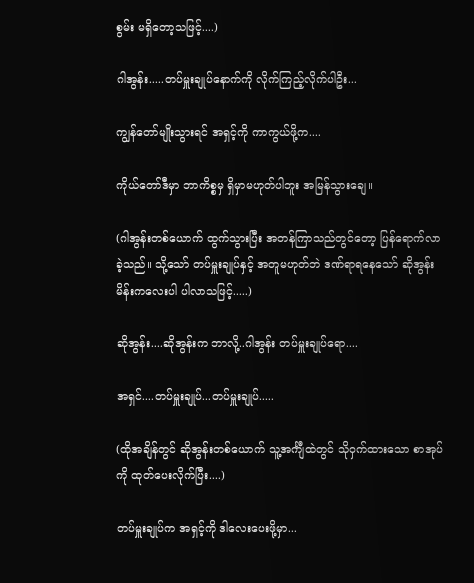စွမ်း မရှိတော့သဖြင့်....)

ဂါအွန်း.....တပ်မှူးချုပ်နောက်ကို လိုက်ကြည့်လိုက်ပါဦး...

ကျွန်တော်မျိုးသွားရင် အရှင့်ကို ကာကွယ်ဖို့က....

ကိုယ်တော်ဒီမှာ ဘာကိစ္စမှ ရှိမှာမဟုတ်ပါဘူး အမြန်သွားချေ။

(ဂါအွန်းတစ်ယောက် ထွက်သွားပြီး အတန်ကြာသည်တွင်တော့ ပြန်ရောက်လာခဲ့သည်။ သို့သော် တပ်မှူးချုပ်နှင့် အတူမဟုတ်ဘဲ ဒဏ်ရာရနေသော် ဆိုအွန်းမိန်းကလေးပါ ပါလာသဖြင့်.....)

ဆိုအွန်း....ဆိုအွန်းက ဘာလို့..ဂါအွန်း တပ်မှူးချုပ်ရော....

အရှင်....တပ်မှူးချုပ်...တပ်မှူးချုပ်.....

(ထိုအချိန်တွင် ဆိုအွန်းတစ်ယောက် သူ့အင်္ကျီထဲတွင် သိုဝှက်ထားသော စာအုပ်ကို ထုတ်ပေးလိုက်ပြီး....)

တပ်မှူးချုပ်က အရှင့်ကို ဒါလေးပေးဖို့မှာ...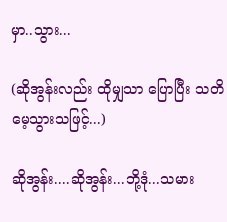မှာ..သွား...

(ဆိုအွန်းလည်း ထိုမျှသာ ပြောပြီး သတိမေ့သွားသဖြင့်...)

ဆိုအွန်း....ဆိုအွန်း...ဘို့ဒုံ...သမား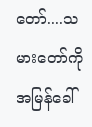တော်....သမားတော်ကို အမြန်ခေါ်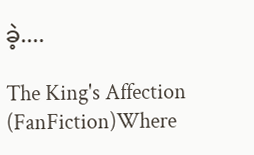ခဲ့....

The King's Affection (FanFiction)Where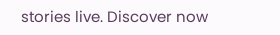stories live. Discover now